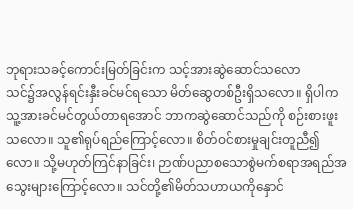ဘုရားသခင့်ကောင်းမြတ်ခြင်းက သင့်အားဆွဲဆောင်သလော
သင်၌အလွန်ရင်းနှီးခင်မင်ရသော မိတ်ဆွေတစ်ဦးရှိသလော။ ရှိပါကသူ့အားခင်မင်တွယ်တာရအောင် ဘာကဆွဲဆောင်သည်ကို စဉ်းစားဖူးသလော။ သူ၏ရုပ်ရည်ကြောင့်လော။ စိတ်ဝင်စားမှုချင်းတူညီ၍လော။ သို့မဟုတ်ကြင်နာခြင်း၊ ဉာဏ်ပညာစသောစွဲမက်စရာအရည်အသွေးများကြောင့်လော။ သင်တို့၏မိတ်သဟာယကိုနှောင်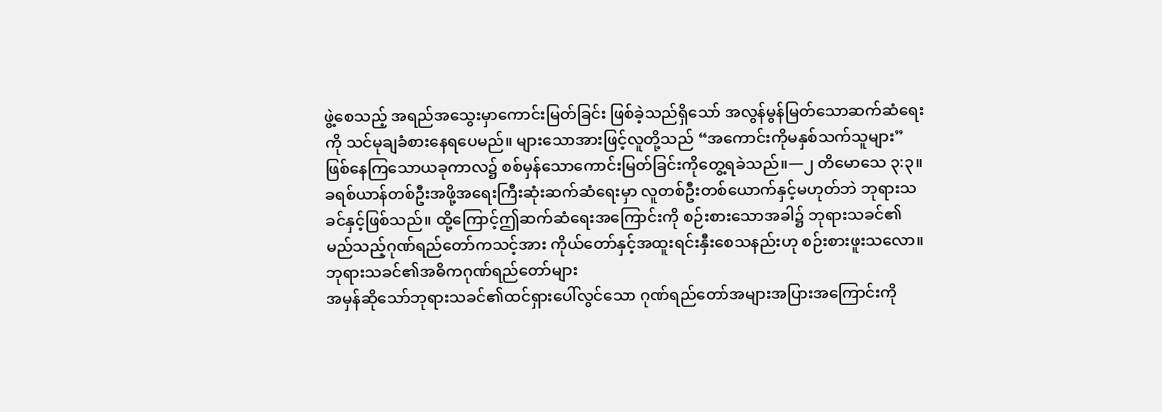ဖွဲ့စေသည့် အရည်အသွေးမှာကောင်းမြတ်ခြင်း ဖြစ်ခဲ့သည်ရှိသော် အလွန်မွန်မြတ်သောဆက်ဆံရေးကို သင်မုချခံစားနေရပေမည်။ များသောအားဖြင့်လူတို့သည် “အကောင်းကိုမနှစ်သက်သူများ” ဖြစ်နေကြသောယခုကာလ၌ စစ်မှန်သောကောင်းမြတ်ခြင်းကိုတွေ့ရခဲသည်။—၂ တိမောသေ ၃:၃။
ခရစ်ယာန်တစ်ဦးအဖို့အရေးကြီးဆုံးဆက်ဆံရေးမှာ လူတစ်ဦးတစ်ယောက်နှင့်မဟုတ်ဘဲ ဘုရားသခင်နှင့်ဖြစ်သည်။ ထို့ကြောင့်ဤဆက်ဆံရေးအကြောင်းကို စဉ်းစားသောအခါ၌ ဘုရားသခင်၏မည်သည့်ဂုဏ်ရည်တော်ကသင့်အား ကိုယ်တော်နှင့်အထူးရင်းနှီးစေသနည်းဟု စဉ်းစားဖူးသလော။
ဘုရားသခင်၏အဓိကဂုဏ်ရည်တော်များ
အမှန်ဆိုသော်ဘုရားသခင်၏ထင်ရှားပေါ်လွင်သော ဂုဏ်ရည်တော်အများအပြားအကြောင်းကို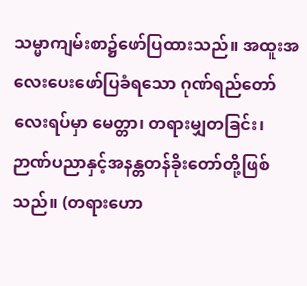သမ္မာကျမ်းစာ၌ဖော်ပြထားသည်။ အထူးအလေးပေးဖော်ပြခံရသော ဂုဏ်ရည်တော်လေးရပ်မှာ မေတ္တာ၊ တရားမျှတခြင်း၊ ဉာဏ်ပညာနှင့်အနန္တတန်ခိုးတော်တို့ဖြစ်သည်။ (တရားဟော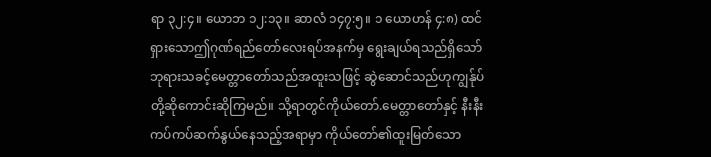ရာ ၃၂:၄။ ယောဘ ၁၂:၁၃။ ဆာလံ ၁၄၇:၅။ ၁ ယောဟန် ၄:၈) ထင်ရှားသောဤဂုဏ်ရည်တော်လေးရပ်အနက်မှ ရွေးချယ်ရသည်ရှိသော် ဘုရားသခင့်မေတ္တာတော်သည်အထူးသဖြင့် ဆွဲဆောင်သည်ဟုကျွန်ုပ်တို့ဆိုကောင်းဆိုကြမည်။ သို့ရာတွင်ကိုယ်တော်.မေတ္တာတော်နှင့် နီးနီးကပ်ကပ်ဆက်နွယ်နေသည့်အရာမှာ ကိုယ်တော်၏ထူးမြတ်သော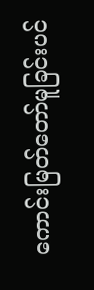ကောင်းမြတ်တော်မူခြင်းပင်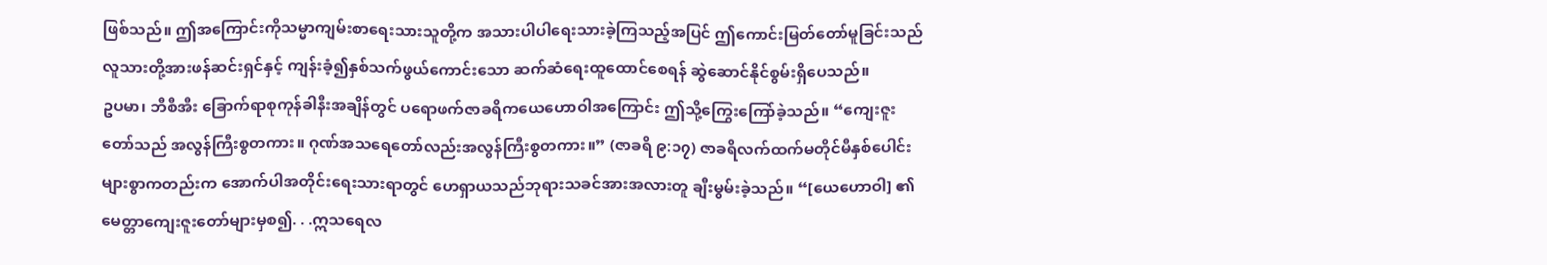ဖြစ်သည်။ ဤအကြောင်းကိုသမ္မာကျမ်းစာရေးသားသူတို့က အသားပါပါရေးသားခဲ့ကြသည့်အပြင် ဤကောင်းမြတ်တော်မူခြင်းသည် လူသားတို့အားဖန်ဆင်းရှင်နှင့် ကျန်းခံ့၍နှစ်သက်ဖွယ်ကောင်းသော ဆက်ဆံရေးထူထောင်စေရန် ဆွဲဆောင်နိုင်စွမ်းရှိပေသည်။
ဥပမာ၊ ဘီစီအီး ခြောက်ရာစုကုန်ခါနီးအချိန်တွင် ပရောဖက်ဇာခရိကယေဟောဝါအကြောင်း ဤသို့ကြွေးကြော်ခဲ့သည်။ “ကျေးဇူးတော်သည် အလွန်ကြီးစွတကား။ ဂုဏ်အသရေတော်လည်းအလွန်ကြီးစွတကား။” (ဇာခရိ ၉:၁၇) ဇာခရိလက်ထက်မတိုင်မီနှစ်ပေါင်းများစွာကတည်းက အောက်ပါအတိုင်းရေးသားရာတွင် ဟေရှာယသည်ဘုရားသခင်အားအလားတူ ချီးမွမ်းခဲ့သည်။ “[ယေဟောဝါ] ၏မေတ္တာကျေးဇူးတော်များမှစ၍. . .ဣသရေလ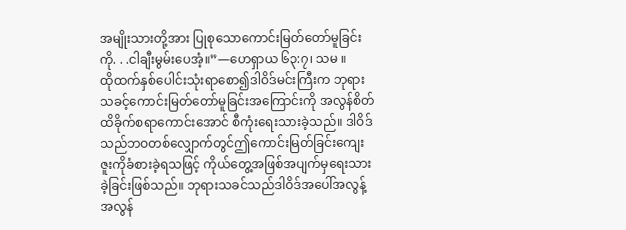အမျိုးသားတို့အား ပြုစုသောကောင်းမြတ်တော်မူခြင်းကို. . .ငါချီးမွမ်းပေအံ့။”—ဟေရှာယ ၆၃:၇၊ သမ ။
ထိုထက်နှစ်ပေါင်းသုံးရာစော၍ဒါဝိဒ်မင်းကြီးက ဘုရားသခင့်ကောင်းမြတ်တော်မူခြင်းအကြောင်းကို အလွန်စိတ်ထိခိုက်စရာကောင်းအောင် စီကုံးရေးသားခဲ့သည်။ ဒါဝိဒ်သည်ဘဝတစ်လျှောက်တွင်ဤကောင်းမြတ်ခြင်းကျေးဇူးကိုခံစားခဲ့ရသဖြင့် ကိုယ်တွေ့အဖြစ်အပျက်မှရေးသားခဲ့ခြင်းဖြစ်သည်။ ဘုရားသခင်သည်ဒါဝိဒ်အပေါ်အလွန့်အလွန်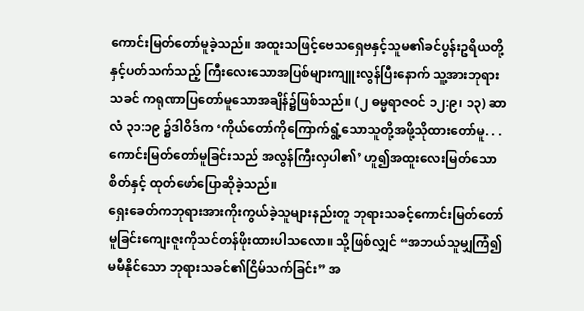ကောင်းမြတ်တော်မူခဲ့သည်။ အထူးသဖြင့်ဗေသရှေဗနှင့်သူမ၏ခင်ပွန်းဥရိယတို့နှင့်ပတ်သက်သည့် ကြီးလေးသောအပြစ်များကျူးလွန်ပြီးနောက် သူ့အားဘုရားသခင် ကရုဏာပြတော်မူသောအချိန်၌ဖြစ်သည်။ (၂ ဓမ္မရာဇဝင် ၁၂:၉၊ ၁၃) ဆာလံ ၃၁:၁၉ ၌ဒါဝိဒ်က ‘ကိုယ်တော်ကိုကြောက်ရွံ့သောသူတို့အဖို့သိုထားတော်မူ. . .ကောင်းမြတ်တော်မူခြင်းသည် အလွန်ကြီးလှပါ၏’ ဟူ၍အထူးလေးမြတ်သောစိတ်နှင့် ထုတ်ဖော်ပြောဆိုခဲ့သည်။
ရှေးခေတ်ကဘုရားအားကိုးကွယ်ခဲ့သူများနည်းတူ ဘုရားသခင့်ကောင်းမြတ်တော်မူခြင်းကျေးဇူးကိုသင်တန်ဖိုးထားပါသလော။ သို့ဖြစ်လျှင် “အဘယ်သူမျှကြံ၍မမီနိုင်သော ဘုရားသခင်၏ငြိမ်သက်ခြင်း” အ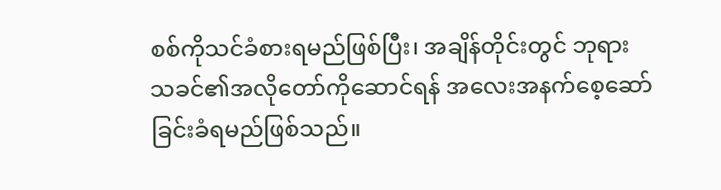စစ်ကိုသင်ခံစားရမည်ဖြစ်ပြီး၊ အချိန်တိုင်းတွင် ဘုရားသခင်၏အလိုတော်ကိုဆောင်ရန် အလေးအနက်စေ့ဆော်ခြင်းခံရမည်ဖြစ်သည်။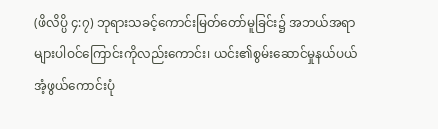(ဖိလိပ္ပိ ၄:၇) ဘုရားသခင့်ကောင်းမြတ်တော်မူခြင်း၌ အဘယ်အရာများပါဝင်ကြောင်းကိုလည်းကောင်း၊ ယင်း၏စွမ်းဆောင်မှုနယ်ပယ်အံ့ဖွယ်ကောင်းပုံ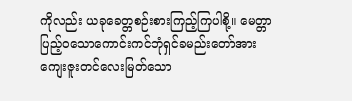ကိုလည်း ယခုခေတ္တစဉ်းစားကြည့်ကြပါစို့။ မေတ္တာပြည့်ဝသောကောင်းကင်ဘုံရှင်ခမည်းတော်အား ကျေးဇူးတင်လေးမြတ်သော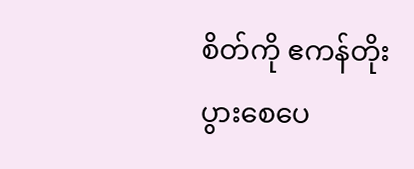စိတ်ကို ဧကန်တိုးပွားစေပေ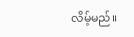လိမ့်မည်။